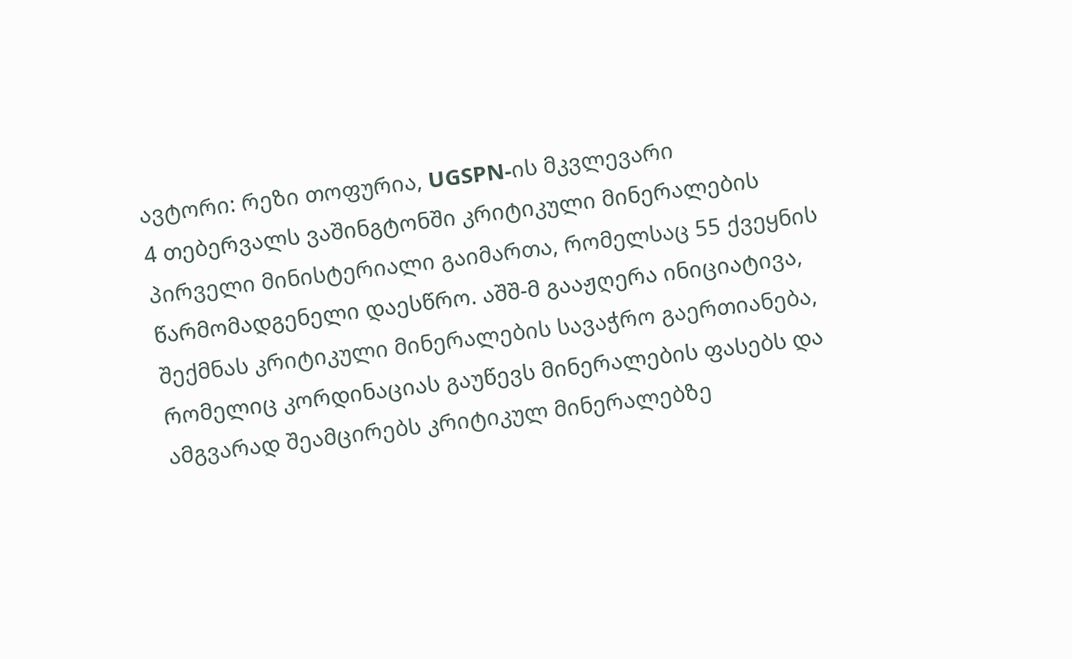ავტორი: რეზი თოფურია, UGSPN-ის მკვლევარი
4 თებერვალს ვაშინგტონში კრიტიკული მინერალების პირველი მინისტერიალი გაიმართა, რომელსაც 55 ქვეყნის წარმომადგენელი დაესწრო. აშშ-მ გააჟღერა ინიციატივა, შექმნას კრიტიკული მინერალების სავაჭრო გაერთიანება, რომელიც კორდინაციას გაუწევს მინერალების ფასებს და ამგვარად შეამცირებს კრიტიკულ მინერალებზე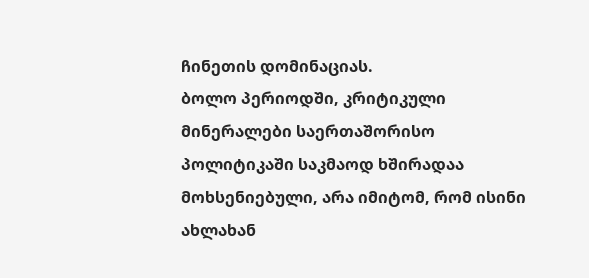ჩინეთის დომინაციას.
ბოლო პერიოდში, კრიტიკული მინერალები საერთაშორისო პოლიტიკაში საკმაოდ ხშირადაა მოხსენიებული, არა იმიტომ, რომ ისინი ახლახან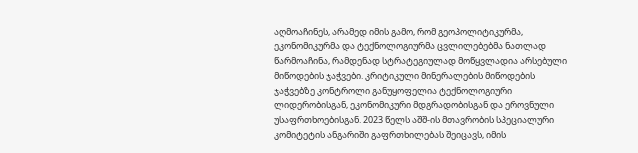აღმოაჩინეს, არამედ იმის გამო, რომ გეოპოლიტიკურმა, ეკონომიკურმა და ტექნოლოგიურმა ცვლილებებმა ნათლად წარმოაჩინა, რამდენად სტრატეგიულად მოწყვლადია არსებული მიწოდების ჯაჭვები. კრიტიკული მინერალების მიწოდების ჯაჭვებზე კონტროლი განუყოფელია ტექნოლოგიური ლიდერობისგან, ეკონომიკური მდგრადობისგან და ეროვნული უსაფრთხოებისგან. 2023 წელს აშშ-ის მთავრობის სპეციალური კომიტეტის ანგარიში გაფრთხილებას შეიცავს, იმის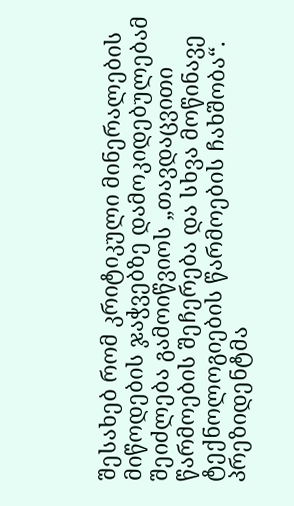შესახებ რომ კრიტიკული მინერალების მიწოდების ჯაჭვებზე დამოკიდებულებამ შეიძლება გამოიწვიოს „თავდაცვითი წარმოების შეჩერება და სხვა მოწინავე ტექნოლოგიების წარმოების ჩახშობა“.
პრეზიდენტმა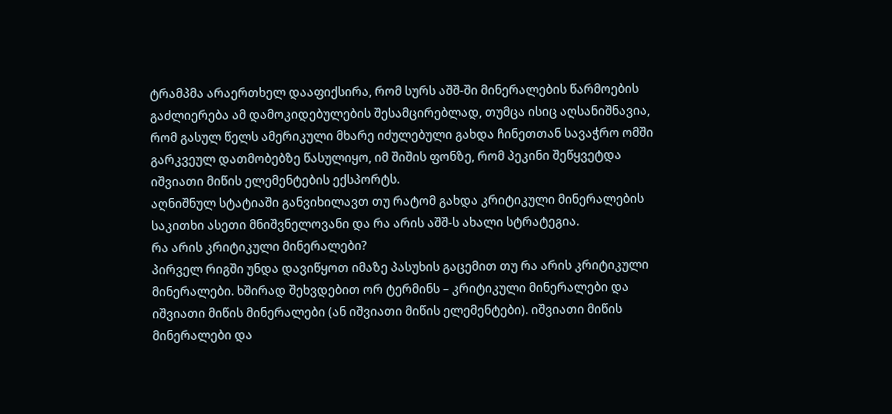ტრამპმა არაერთხელ დააფიქსირა, რომ სურს აშშ-ში მინერალების წარმოების გაძლიერება ამ დამოკიდებულების შესამცირებლად, თუმცა ისიც აღსანიშნავია, რომ გასულ წელს ამერიკული მხარე იძულებული გახდა ჩინეთთან სავაჭრო ომში გარკვეულ დათმობებზე წასულიყო, იმ შიშის ფონზე, რომ პეკინი შეწყვეტდა იშვიათი მიწის ელემენტების ექსპორტს.
აღნიშნულ სტატიაში განვიხილავთ თუ რატომ გახდა კრიტიკული მინერალების საკითხი ასეთი მნიშვნელოვანი და რა არის აშშ-ს ახალი სტრატეგია.
რა არის კრიტიკული მინერალები?
პირველ რიგში უნდა დავიწყოთ იმაზე პასუხის გაცემით თუ რა არის კრიტიკული მინერალები. ხშირად შეხვდებით ორ ტერმინს – კრიტიკული მინერალები და იშვიათი მიწის მინერალები (ან იშვიათი მიწის ელემენტები). იშვიათი მიწის მინერალები და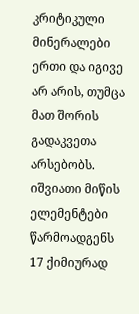კრიტიკული მინერალები ერთი და იგივე არ არის, თუმცა მათ შორის გადაკვეთა არსებობს. იშვიათი მიწის ელემენტები წარმოადგენს 17 ქიმიურად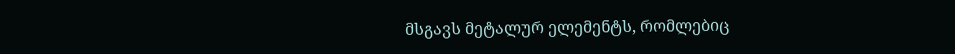მსგავს მეტალურ ელემენტს, რომლებიც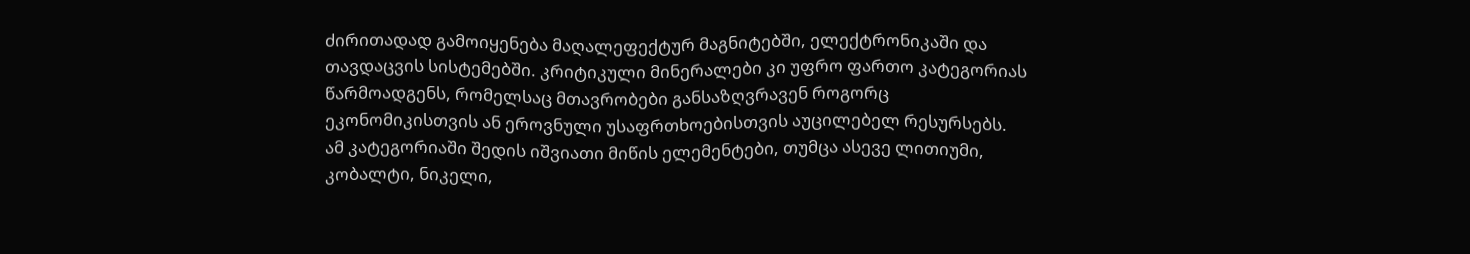ძირითადად გამოიყენება მაღალეფექტურ მაგნიტებში, ელექტრონიკაში და თავდაცვის სისტემებში. კრიტიკული მინერალები კი უფრო ფართო კატეგორიას წარმოადგენს, რომელსაც მთავრობები განსაზღვრავენ როგორც ეკონომიკისთვის ან ეროვნული უსაფრთხოებისთვის აუცილებელ რესურსებს. ამ კატეგორიაში შედის იშვიათი მიწის ელემენტები, თუმცა ასევე ლითიუმი, კობალტი, ნიკელი,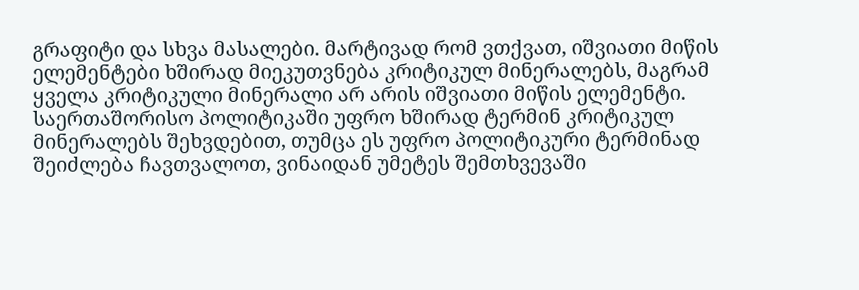გრაფიტი და სხვა მასალები. მარტივად რომ ვთქვათ, იშვიათი მიწის ელემენტები ხშირად მიეკუთვნება კრიტიკულ მინერალებს, მაგრამ ყველა კრიტიკული მინერალი არ არის იშვიათი მიწის ელემენტი. საერთაშორისო პოლიტიკაში უფრო ხშირად ტერმინ კრიტიკულ მინერალებს შეხვდებით, თუმცა ეს უფრო პოლიტიკური ტერმინად შეიძლება ჩავთვალოთ, ვინაიდან უმეტეს შემთხვევაში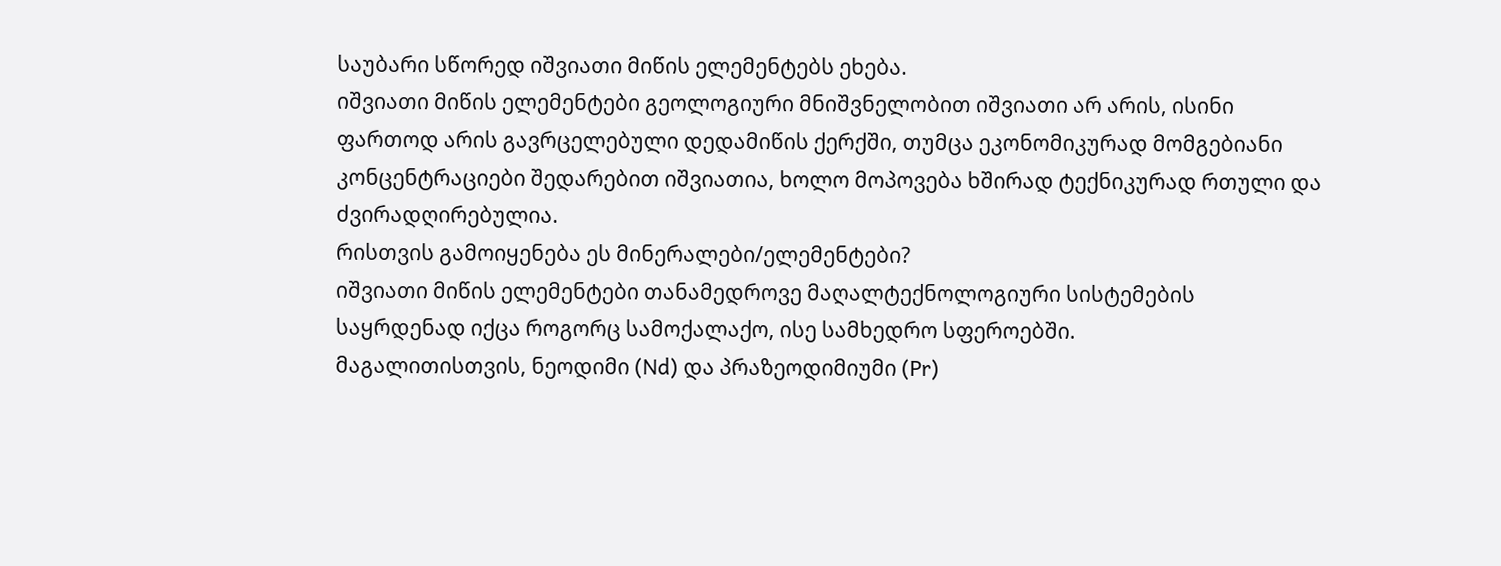საუბარი სწორედ იშვიათი მიწის ელემენტებს ეხება.
იშვიათი მიწის ელემენტები გეოლოგიური მნიშვნელობით იშვიათი არ არის, ისინი ფართოდ არის გავრცელებული დედამიწის ქერქში, თუმცა ეკონომიკურად მომგებიანი კონცენტრაციები შედარებით იშვიათია, ხოლო მოპოვება ხშირად ტექნიკურად რთული და ძვირადღირებულია.
რისთვის გამოიყენება ეს მინერალები/ელემენტები?
იშვიათი მიწის ელემენტები თანამედროვე მაღალტექნოლოგიური სისტემების საყრდენად იქცა როგორც სამოქალაქო, ისე სამხედრო სფეროებში.
მაგალითისთვის, ნეოდიმი (Nd) და პრაზეოდიმიუმი (Pr)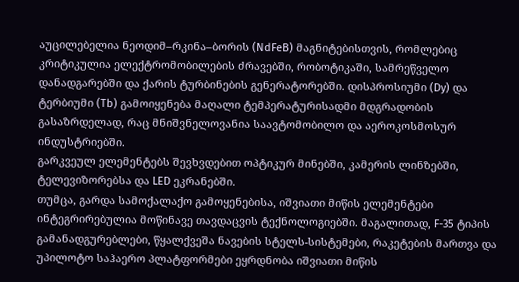აუცილებელია ნეოდიმ–რკინა–ბორის (NdFeB) მაგნიტებისთვის, რომლებიც კრიტიკულია ელექტრომობილების ძრავებში, რობოტიკაში, სამრეწველო დანადგარებში და ქარის ტურბინების გენერატორებში. დისპროსიუმი (Dy) და ტერბიუმი (Tb) გამოიყენება მაღალი ტემპერატურისადმი მდგრადობის გასაზრდელად, რაც მნიშვნელოვანია საავტომობილო და აეროკოსმოსურ ინდუსტრიებში.
გარკვეულ ელემენტებს შევხვდებით ოპტიკურ მინებში, კამერის ლინზებში, ტელევიზორებსა და LED ეკრანებში.
თუმცა, გარდა სამოქალაქო გამოყენებისა, იშვიათი მიწის ელემენტები ინტეგრირებულია მოწინავე თავდაცვის ტექნოლოგიებში. მაგალითად, F-35 ტიპის გამანადგურებლები, წყალქვეშა ნავების სტელს-სისტემები, რაკეტების მართვა და უპილოტო საჰაერო პლატფორმები ეყრდნობა იშვიათი მიწის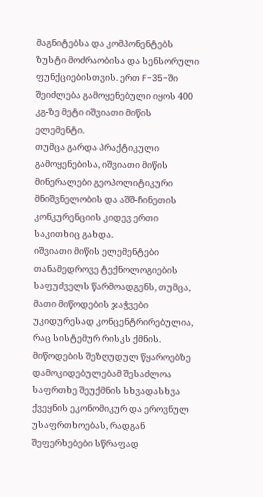მაგნიტებსა და კომპონენტებს ზუსტი მოძრაობისა და სენსორული ფუნქციებისთვის. ერთ F-35-ში შეიძლება გამოყენებული იყოს 400 კგ-ზე მეტი იშვიათი მიწის ელემენტი.
თუმცა გარდა პრაქტიკული გამოყენებისა, იშვიათი მიწის მინერალები გეოპოლიტიკური მნიშვნელობის და აშშ-ჩინეთის კონკურენციის კიდევ ერთი საკითხიც გახდა.
იშვიათი მიწის ელემენტები თანამედროვე ტექნოლოგიების საფუძველს წარმოადგენს, თუმცა, მათი მიწოდების ჯაჭვები უკიდურესად კონცენტრირებულია, რაც სისტემურ რისკს ქმნის. მიწოდების შეზღუდულ წყაროებზე დამოკიდებულებამ შესაძლოა საფრთხე შეუქმნის სხვადასხვა ქვეყნის ეკონომიკურ და ეროვნულ უსაფრთხოებას, რადგან შეფერხებები სწრაფად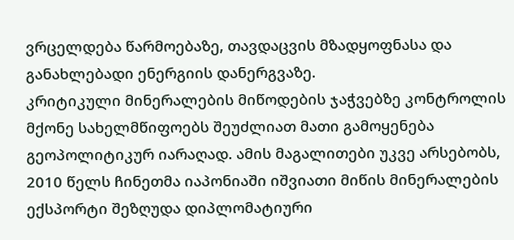ვრცელდება წარმოებაზე, თავდაცვის მზადყოფნასა და განახლებადი ენერგიის დანერგვაზე.
კრიტიკული მინერალების მიწოდების ჯაჭვებზე კონტროლის მქონე სახელმწიფოებს შეუძლიათ მათი გამოყენება გეოპოლიტიკურ იარაღად. ამის მაგალითები უკვე არსებობს, 2010 წელს ჩინეთმა იაპონიაში იშვიათი მიწის მინერალების ექსპორტი შეზღუდა დიპლომატიური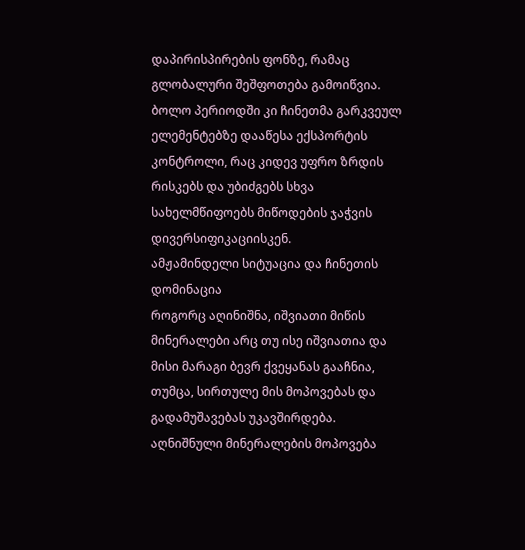დაპირისპირების ფონზე, რამაც გლობალური შეშფოთება გამოიწვია. ბოლო პერიოდში კი ჩინეთმა გარკვეულ ელემენტებზე დააწესა ექსპორტის კონტროლი, რაც კიდევ უფრო ზრდის რისკებს და უბიძგებს სხვა სახელმწიფოებს მიწოდების ჯაჭვის დივერსიფიკაციისკენ.
ამჟამინდელი სიტუაცია და ჩინეთის დომინაცია
როგორც აღინიშნა, იშვიათი მიწის მინერალები არც თუ ისე იშვიათია და მისი მარაგი ბევრ ქვეყანას გააჩნია, თუმცა, სირთულე მის მოპოვებას და გადამუშავებას უკავშირდება.
აღნიშნული მინერალების მოპოვება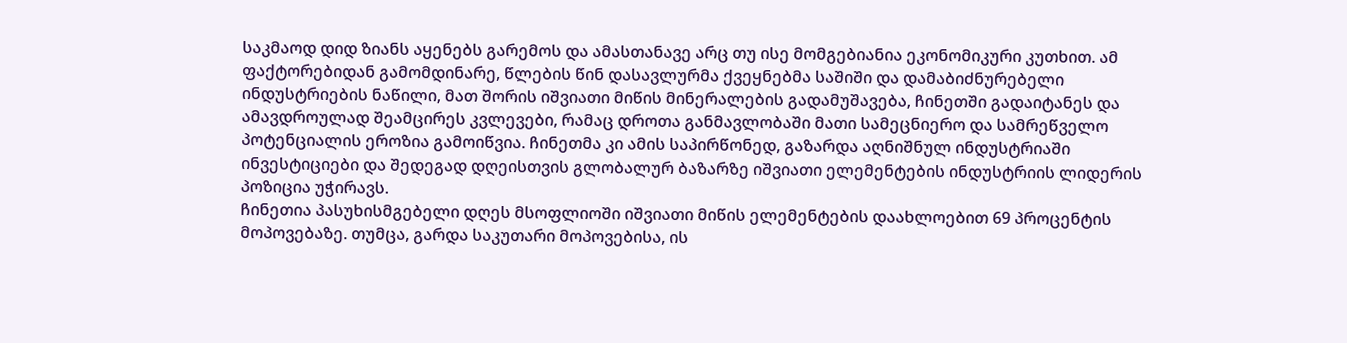საკმაოდ დიდ ზიანს აყენებს გარემოს და ამასთანავე არც თუ ისე მომგებიანია ეკონომიკური კუთხით. ამ ფაქტორებიდან გამომდინარე, წლების წინ დასავლურმა ქვეყნებმა საშიში და დამაბიძნურებელი ინდუსტრიების ნაწილი, მათ შორის იშვიათი მიწის მინერალების გადამუშავება, ჩინეთში გადაიტანეს და ამავდროულად შეამცირეს კვლევები, რამაც დროთა განმავლობაში მათი სამეცნიერო და სამრეწველო პოტენციალის ეროზია გამოიწვია. ჩინეთმა კი ამის საპირწონედ, გაზარდა აღნიშნულ ინდუსტრიაში ინვესტიციები და შედეგად დღეისთვის გლობალურ ბაზარზე იშვიათი ელემენტების ინდუსტრიის ლიდერის პოზიცია უჭირავს.
ჩინეთია პასუხისმგებელი დღეს მსოფლიოში იშვიათი მიწის ელემენტების დაახლოებით 69 პროცენტის მოპოვებაზე. თუმცა, გარდა საკუთარი მოპოვებისა, ის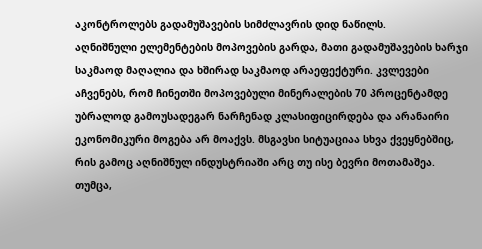აკონტროლებს გადამუშავების სიმძლავრის დიდ ნაწილს.
აღნიშნული ელემენტების მოპოვების გარდა, მათი გადამუშავების ხარჯი საკმაოდ მაღალია და ხშირად საკმაოდ არაეფექტური. კვლევები აჩვენებს, რომ ჩინეთში მოპოვებული მინერალების 70 პროცენტამდე უბრალოდ გამოუსადეგარ ნარჩენად კლასიფიცირდება და არანაირი ეკონომიკური მოგება არ მოაქვს. მსგავსი სიტუაციაა სხვა ქვეყნებშიც, რის გამოც აღნიშნულ ინდუსტრიაში არც თუ ისე ბევრი მოთამაშეა. თუმცა,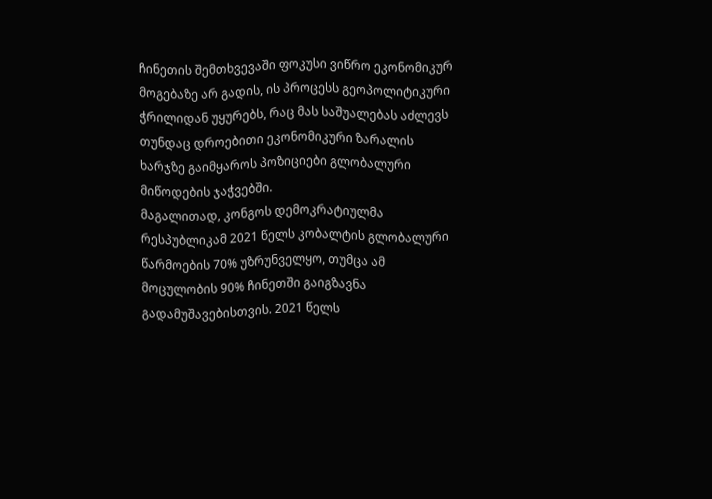ჩინეთის შემთხვევაში ფოკუსი ვიწრო ეკონომიკურ მოგებაზე არ გადის, ის პროცესს გეოპოლიტიკური ჭრილიდან უყურებს, რაც მას საშუალებას აძლევს თუნდაც დროებითი ეკონომიკური ზარალის ხარჯზე გაიმყაროს პოზიციები გლობალური მიწოდების ჯაჭვებში.
მაგალითად, კონგოს დემოკრატიულმა რესპუბლიკამ 2021 წელს კობალტის გლობალური წარმოების 70% უზრუნველყო, თუმცა ამ მოცულობის 90% ჩინეთში გაიგზავნა გადამუშავებისთვის. 2021 წელს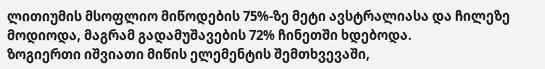ლითიუმის მსოფლიო მიწოდების 75%-ზე მეტი ავსტრალიასა და ჩილეზე მოდიოდა, მაგრამ გადამუშავების 72% ჩინეთში ხდებოდა.
ზოგიერთი იშვიათი მიწის ელემენტის შემთხვევაში,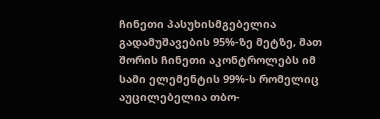ჩინეთი პასუხისმგებელია გადამუშავების 95%-ზე მეტზე, მათ შორის ჩინეთი აკონტროლებს იმ სამი ელემენტის 99%-ს რომელიც აუცილებელია თბო-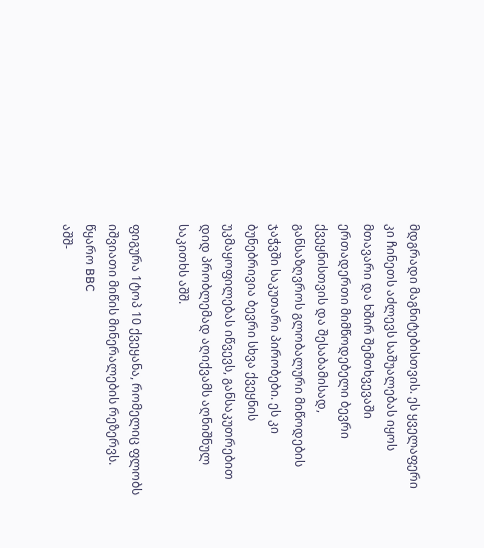მდგრადი მაგნიტებისთვის. ეს ყველაფერი კი ჩინეთს აძლევს საშუალებას იყოს მთავარი და ხშირ შემთხვევაში ერთადერთი მიმწოდებელი ბევრი ქვეყნისთვის და შესაბამისად, განსაზღვროს გლობალური მიწოდების ჯაჭვში საკუთარი პირობები. ეს კი ბუნებრივია ბევრი სხვა ქვეყნის უკმაყოფილებას იწვევს, განსაკუთრებით დიდ პრობლემად აღიქვამს აღნიშნულ საკითხს აშშ.

ფიგურა 1ტოპ 10 ქვეყანა, რომელიც ფლობს იშვიათი მიწის მინერალების რეზერვს. წყარო BBC
აშშ-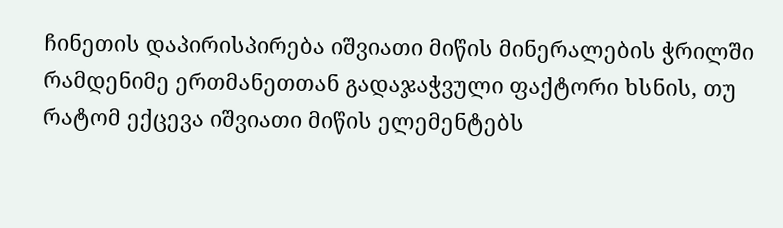ჩინეთის დაპირისპირება იშვიათი მიწის მინერალების ჭრილში
რამდენიმე ერთმანეთთან გადაჯაჭვული ფაქტორი ხსნის, თუ რატომ ექცევა იშვიათი მიწის ელემენტებს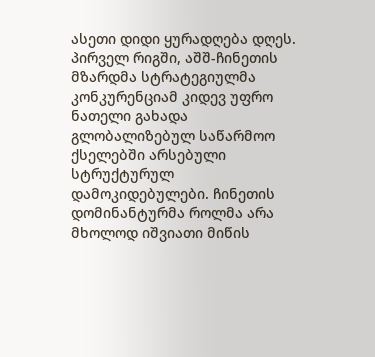ასეთი დიდი ყურადღება დღეს. პირველ რიგში, აშშ-ჩინეთის მზარდმა სტრატეგიულმა კონკურენციამ კიდევ უფრო ნათელი გახადა გლობალიზებულ საწარმოო ქსელებში არსებული სტრუქტურულ დამოკიდებულები. ჩინეთის დომინანტურმა როლმა არა მხოლოდ იშვიათი მიწის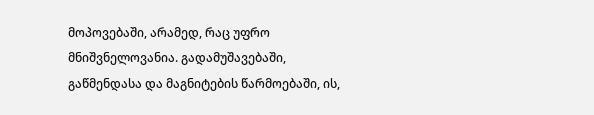მოპოვებაში, არამედ, რაც უფრო მნიშვნელოვანია. გადამუშავებაში, გაწმენდასა და მაგნიტების წარმოებაში, ის,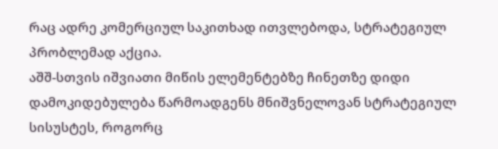რაც ადრე კომერციულ საკითხად ითვლებოდა, სტრატეგიულ პრობლემად აქცია.
აშშ-სთვის იშვიათი მიწის ელემენტებზე ჩინეთზე დიდი დამოკიდებულება წარმოადგენს მნიშვნელოვან სტრატეგიულ სისუსტეს, როგორც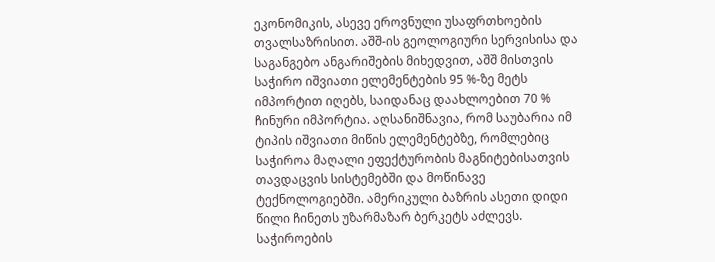ეკონომიკის, ასევე ეროვნული უსაფრთხოების თვალსაზრისით. აშშ-ის გეოლოგიური სერვისისა და საგანგებო ანგარიშების მიხედვით, აშშ მისთვის საჭირო იშვიათი ელემენტების 95 %-ზე მეტს იმპორტით იღებს, საიდანაც დაახლოებით 70 % ჩინური იმპორტია. აღსანიშნავია, რომ საუბარია იმ ტიპის იშვიათი მიწის ელემენტებზე, რომლებიც საჭიროა მაღალი ეფექტურობის მაგნიტებისათვის თავდაცვის სისტემებში და მოწინავე ტექნოლოგიებში. ამერიკული ბაზრის ასეთი დიდი წილი ჩინეთს უზარმაზარ ბერკეტს აძლევს. საჭიროების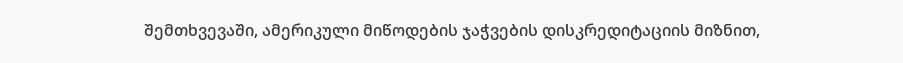შემთხვევაში, ამერიკული მიწოდების ჯაჭვების დისკრედიტაციის მიზნით,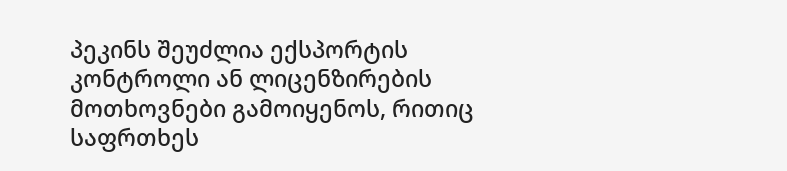პეკინს შეუძლია ექსპორტის კონტროლი ან ლიცენზირების მოთხოვნები გამოიყენოს, რითიც საფრთხეს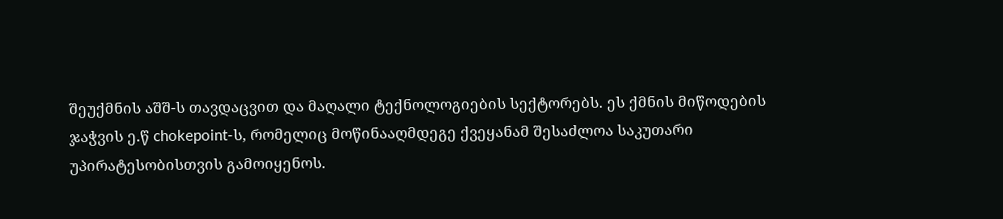შეუქმნის აშშ-ს თავდაცვით და მაღალი ტექნოლოგიების სექტორებს. ეს ქმნის მიწოდების ჯაჭვის ე.წ chokepoint-ს, რომელიც მოწინააღმდეგე ქვეყანამ შესაძლოა საკუთარი უპირატესობისთვის გამოიყენოს.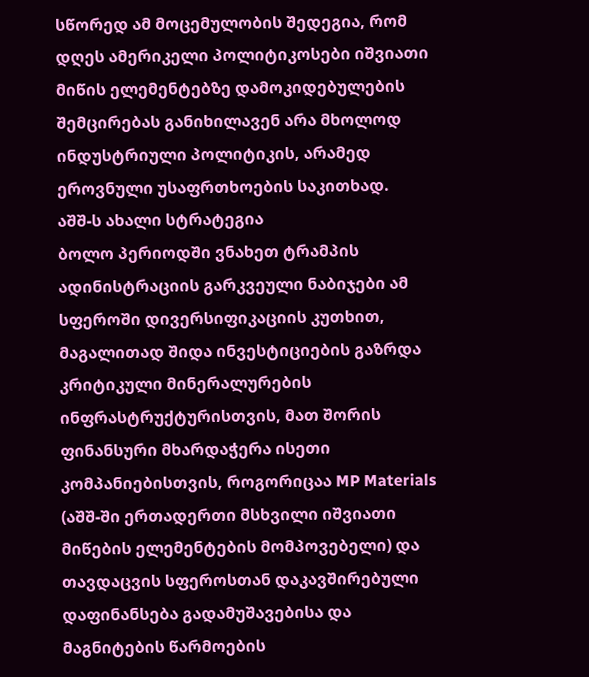სწორედ ამ მოცემულობის შედეგია, რომ დღეს ამერიკელი პოლიტიკოსები იშვიათი მიწის ელემენტებზე დამოკიდებულების შემცირებას განიხილავენ არა მხოლოდ ინდუსტრიული პოლიტიკის, არამედ ეროვნული უსაფრთხოების საკითხად.
აშშ-ს ახალი სტრატეგია
ბოლო პერიოდში ვნახეთ ტრამპის ადინისტრაციის გარკვეული ნაბიჯები ამ სფეროში დივერსიფიკაციის კუთხით, მაგალითად შიდა ინვესტიციების გაზრდა კრიტიკული მინერალურების ინფრასტრუქტურისთვის, მათ შორის ფინანსური მხარდაჭერა ისეთი კომპანიებისთვის, როგორიცაა MP Materials (აშშ-ში ერთადერთი მსხვილი იშვიათი მიწების ელემენტების მომპოვებელი) და თავდაცვის სფეროსთან დაკავშირებული დაფინანსება გადამუშავებისა და მაგნიტების წარმოების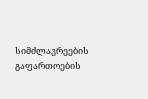სიმძლავრეების გაფართოების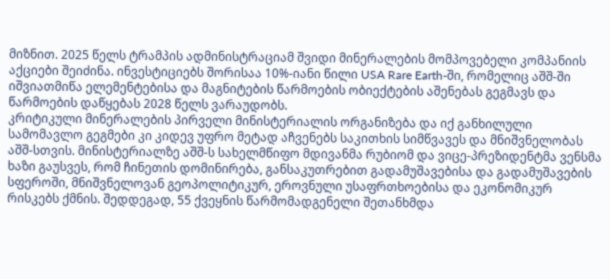მიზნით. 2025 წელს ტრამპის ადმინისტრაციამ შვიდი მინერალების მომპოვებელი კომპანიის აქციები შეიძინა. ინვესტიციებს შორისაა 10%-იანი წილი USA Rare Earth-ში, რომელიც აშშ-ში იშვიათმიწა ელემენტებისა და მაგნიტების წარმოების ობიექტების აშენებას გეგმავს და წარმოების დაწყებას 2028 წელს ვარაუდობს.
კრიტიკული მინერალების პირველი მინისტერიალის ორგანიზება და იქ განხილული სამომავლო გეგმები კი კიდევ უფრო მეტად აჩვენებს საკითხის სიმწვავეს და მნიშვნელობას აშშ-სთვის. მინისტერიალზე აშშ-ს სახელმწიფო მდივანმა რუბიომ და ვიცე-პრეზიდენტმა ვენსმა ხაზი გაუსვეს, რომ ჩინეთის დომინირება, განსაკუთრებით გადამუშავებისა და გადამუშავების სფეროში, მნიშვნელოვან გეოპოლიტიკურ, ეროვნული უსაფრთხოებისა და ეკონომიკურ რისკებს ქმნის. შედდეგად, 55 ქვეყნის წარმომადგენელი შეთანხმდა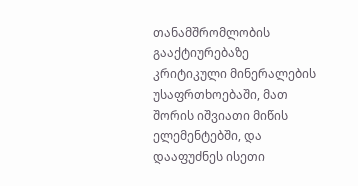თანამშრომლობის გააქტიურებაზე კრიტიკული მინერალების უსაფრთხოებაში, მათ შორის იშვიათი მიწის ელემენტებში, და დააფუძნეს ისეთი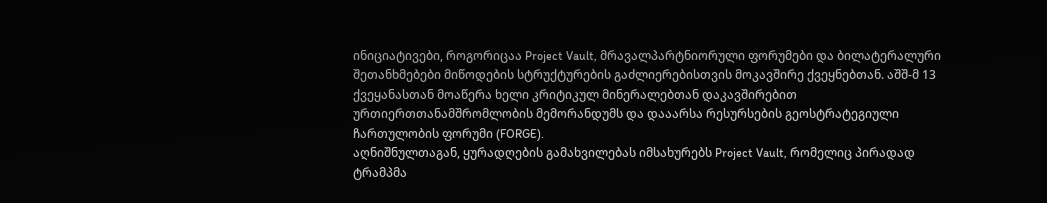ინიციატივები, როგორიცაა Project Vault, მრავალპარტნიორული ფორუმები და ბილატერალური შეთანხმებები მიწოდების სტრუქტურების გაძლიერებისთვის მოკავშირე ქვეყნებთან. აშშ-მ 13 ქვეყანასთან მოაწერა ხელი კრიტიკულ მინერალებთან დაკავშირებით ურთიერთთანამშრომლობის მემორანდუმს და დააარსა რესურსების გეოსტრატეგიული ჩართულობის ფორუმი (FORGE).
აღნიშნულთაგან, ყურადღების გამახვილებას იმსახურებს Project Vault, რომელიც პირადად ტრამპმა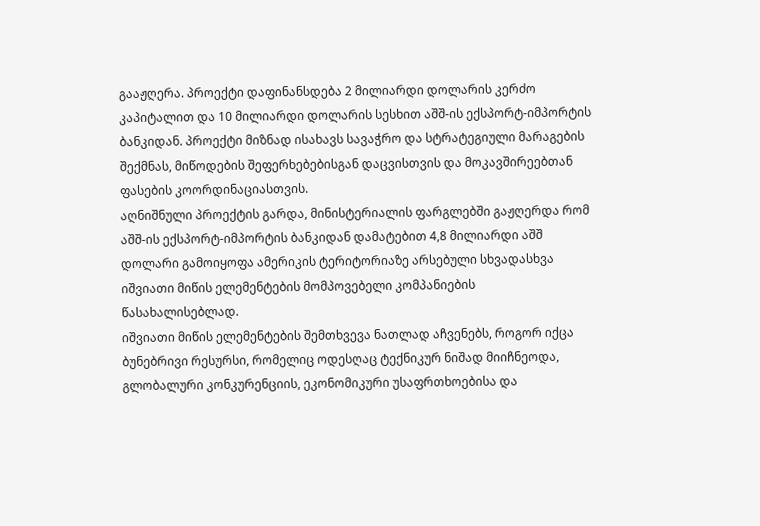გააჟღერა. პროექტი დაფინანსდება 2 მილიარდი დოლარის კერძო კაპიტალით და 10 მილიარდი დოლარის სესხით აშშ-ის ექსპორტ-იმპორტის ბანკიდან. პროექტი მიზნად ისახავს სავაჭრო და სტრატეგიული მარაგების შექმნას, მიწოდების შეფერხებებისგან დაცვისთვის და მოკავშირეებთან ფასების კოორდინაციასთვის.
აღნიშნული პროექტის გარდა, მინისტერიალის ფარგლებში გაჟღერდა რომ აშშ-ის ექსპორტ-იმპორტის ბანკიდან დამატებით 4,8 მილიარდი აშშ დოლარი გამოიყოფა ამერიკის ტერიტორიაზე არსებული სხვადასხვა იშვიათი მიწის ელემენტების მომპოვებელი კომპანიების წასახალისებლად.
იშვიათი მიწის ელემენტების შემთხვევა ნათლად აჩვენებს, როგორ იქცა ბუნებრივი რესურსი, რომელიც ოდესღაც ტექნიკურ ნიშად მიიჩნეოდა, გლობალური კონკურენციის, ეკონომიკური უსაფრთხოებისა და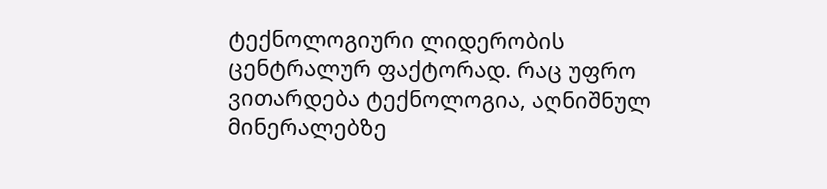ტექნოლოგიური ლიდერობის ცენტრალურ ფაქტორად. რაც უფრო ვითარდება ტექნოლოგია, აღნიშნულ მინერალებზე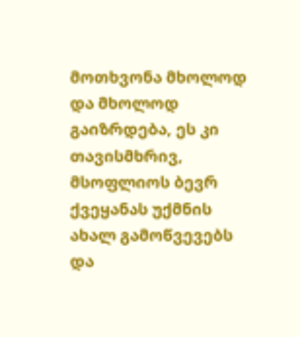მოთხვონა მხოლოდ და მხოლოდ გაიზრდება, ეს კი თავისმხრივ, მსოფლიოს ბევრ ქვეყანას უქმნის ახალ გამოწვევებს და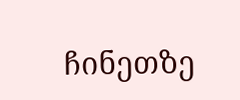ჩინეთზე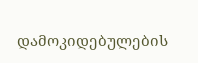დამოკიდებულების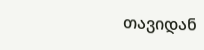თავიდან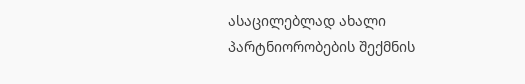ასაცილებლად ახალი პარტნიორობების შექმნის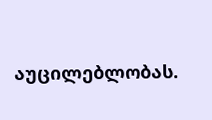აუცილებლობას.